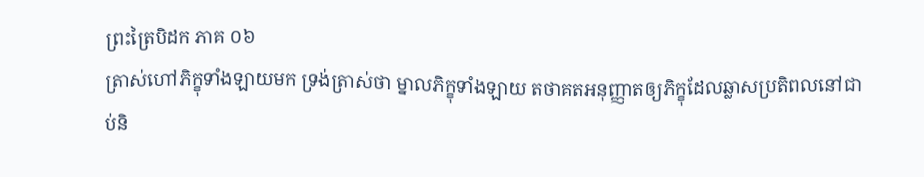ព្រះត្រៃបិដក ភាគ ០៦
ត្រាស់ហៅភិក្ខុទាំងឡាយមក ទ្រង់ត្រាស់ថា ម្នាលភិក្ខុទាំងឡាយ តថាគតអនុញ្ញាតឲ្យភិក្ខុដែលឆ្លាសប្រតិពលនៅជាប់និ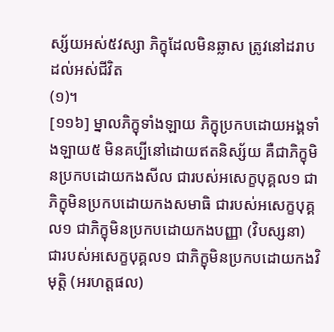ស្ស័យអស់៥វស្សា ភិក្ខុដែលមិនឆ្លាស ត្រូវនៅដរាបដល់អស់ជីវិត
(១)។
[១១៦] ម្នាលភិក្ខុទាំងឡាយ ភិក្ខុប្រកបដោយអង្គទាំងឡាយ៥ មិនគប្បីនៅដោយឥតនិស្ស័យ គឺជាភិក្ខុមិនប្រកបដោយកងសីល ជារបស់អសេក្ខបុគ្គល១ ជាភិក្ខុមិនប្រកបដោយកងសមាធិ ជារបស់អសេក្ខបុគ្គល១ ជាភិក្ខុមិនប្រកបដោយកងបញ្ញា (វិបស្សនា) ជារបស់អសេក្ខបុគ្គល១ ជាភិក្ខុមិនប្រកបដោយកងវិមុត្តិ (អរហត្តផល)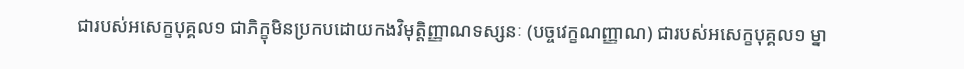ជារបស់អសេក្ខបុគ្គល១ ជាភិក្ខុមិនប្រកបដោយកងវិមុត្តិញ្ញាណទស្សនៈ (បច្ចវេក្ខណញ្ញាណ) ជារបស់អសេក្ខបុគ្គល១ ម្នា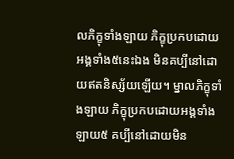លភិក្ខុទាំងឡាយ ភិក្ខុប្រកបដោយអង្គទាំង៥នេះឯង មិនគប្បីនៅដោយឥតនិស្ស័យឡើយ។ ម្នាលភិក្ខុទាំងឡាយ ភិក្ខុប្រកបដោយអង្គទាំងឡាយ៥ គប្បីនៅដោយមិន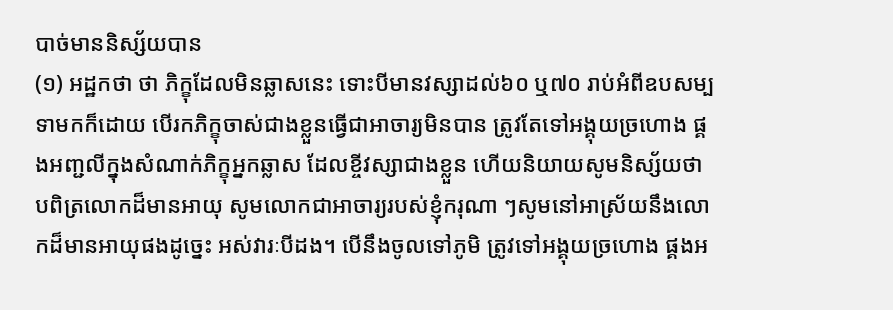បាច់មាននិស្ស័យបាន
(១) អដ្ឋកថា ថា ភិក្ខុដែលមិនឆ្លាសនេះ ទោះបីមានវស្សាដល់៦០ ឬ៧០ រាប់អំពីឧបសម្បទាមកក៏ដោយ បើរកភិក្ខុចាស់ជាងខ្លួនធ្វើជាអាចារ្យមិនបាន ត្រូវតែទៅអង្គុយច្រហោង ផ្គងអញ្ជលីក្នុងសំណាក់ភិក្ខុអ្នកឆ្លាស ដែលខ្ចីវស្សាជាងខ្លួន ហើយនិយាយសូមនិស្ស័យថា បពិត្រលោកដ៏មានអាយុ សូមលោកជាអាចារ្យរបស់ខ្ញុំករុណា ៗសូមនៅអាស្រ័យនឹងលោកដ៏មានអាយុផងដូច្នេះ អស់វារៈបីដង។ បើនឹងចូលទៅភូមិ ត្រូវទៅអង្គុយច្រហោង ផ្គងអ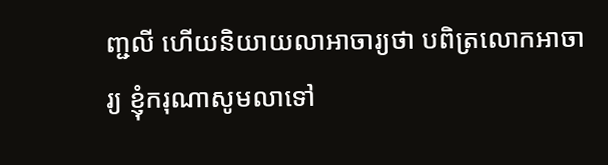ញ្ជលី ហើយនិយាយលាអាចារ្យថា បពិត្រលោកអាចារ្យ ខ្ញុំករុណាសូមលាទៅ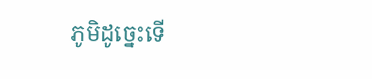ភូមិដូច្នេះទើ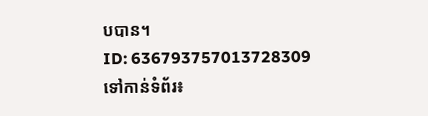បបាន។
ID: 636793757013728309
ទៅកាន់ទំព័រ៖